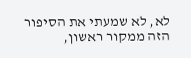לא, לא שמעתי את הסיפור הזה ממקור ראשון,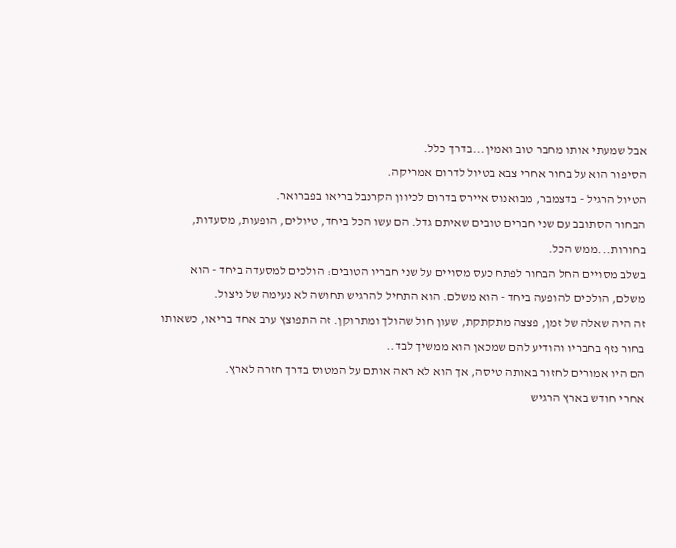אבל שמעתי אותו מחבר טוב ואמין...בדרך כלל.
הסיפור הוא על בחור אחרי צבא בטיול לדרום אמריקה.
הטיול הרגיל - בדצמבר, מבואנוס איירס בדרום לכיוון הקרנבל בריאו בפברואר.
הבחור הסתובב עם שני חברים טובים שאיתם גדל. הם עשו הכל ביחד, טיולים, הופעות, מסעדות, בחורות...ממש הכל.
בשלב מסויים החל הבחור לפתח כעס מסויים על שני חבריו הטובים: הולכים למסעדה ביחד - הוא משלם, הולכים להופעה ביחד - הוא משלם. הוא התחיל להרגיש תחושה לא נעימה של ניצול.
זה היה שאלה של זמן, פצצה מתקתקת, שעון חול שהולך ומתרוקן. זה התפוצץ ערב אחד בריאו, כשאותו בחור נזף בחבריו והודיע להם שמכאן הוא ממשיך לבד..
הם היו אמורים לחזור באותה טיסה, אך הוא לא ראה אותם על המטוס בדרך חזרה לארץ.
אחרי חודש בארץ הרגיש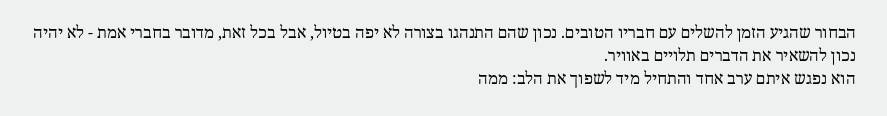הבחור שהגיע הזמן להשלים עם חבריו הטובים. נכון שהם התנהגו בצורה לא יפה בטיול, אבל בכל זאת, מדובר בחברי אמת - לא יהיה נכון להשאיר את הדברים תלויים באוויר.
הוא נפגש איתם ערב אחד והתחיל מיד לשפוך את הלב: ממה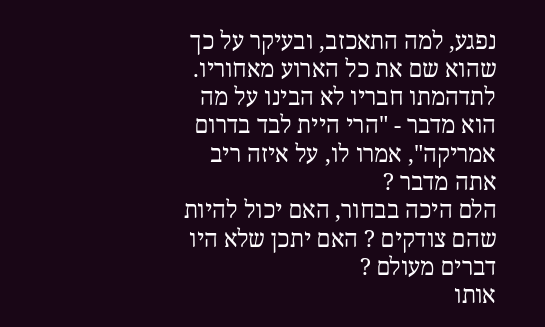נפגע, למה התאכזב, ובעיקר על כך שהוא שם את כל הארוע מאחוריו. לתדהמתו חבריו לא הבינו על מה הוא מדבר - "הרי היית לבד בדרום אמריקה", אמרו לו, על איזה ריב אתה מדבר ?
הלם היכה בבחור, האם יכול להיות שהם צודקים ? האם יתכן שלא היו דברים מעולם ?
אותו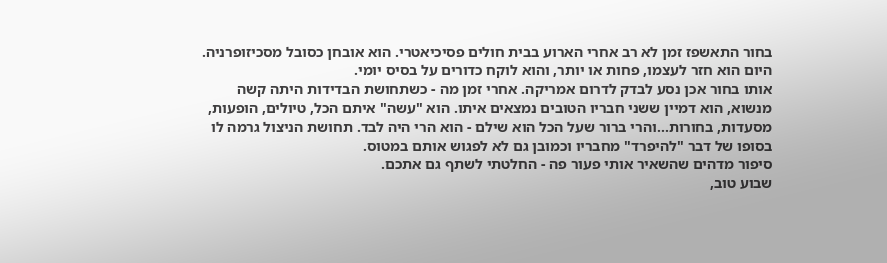בחור התאשפז זמן לא רב אחרי הארוע בבית חולים פסיכיאטרי. הוא אובחן כסובל מסכיזופרניה. היום הוא חזר לעצמו, פחות או יותר, והוא לוקח כדורים על בסיס יומי.
אותו בחור אכן נסע לבדק לדרום אמריקה. אחרי זמן מה - כשתחושת הבדידות היתה קשה מנשוא, הוא דמיין ששני חבריו הטובים נמצאים איתו. הוא "עשה" איתם הכל, טיולים, הופעות, מסעדות, בחורות...והרי ברור שעל הכל הוא שילם - הוא הרי היה לבד. תחושת הניצול גרמה לו בסופו של דבר "להיפרד" מחבריו וכמובן גם לא לפגוש אותם במטוס.
סיפור מדהים שהשאיר אותי פעור פה - החלטתי לשתף גם אתכם.
שבוע טוב,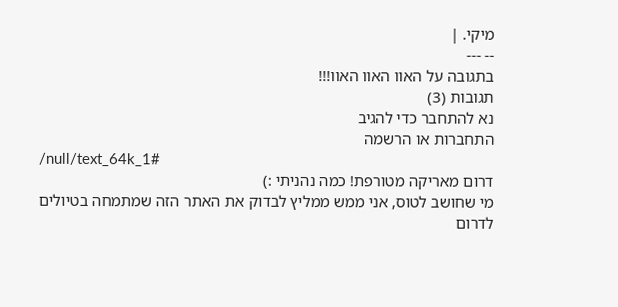מיקי. |
-- ---
בתגובה על האוו האוו האוו!!!
תגובות (3)
נא להתחבר כדי להגיב
התחברות או הרשמה
/null/text_64k_1#
דרום מאריקה מטורפת! כמה נהניתי :)
מי שחושב לטוס, אני ממש ממליץ לבדוק את האתר הזה שמתמחה בטיולים לדרום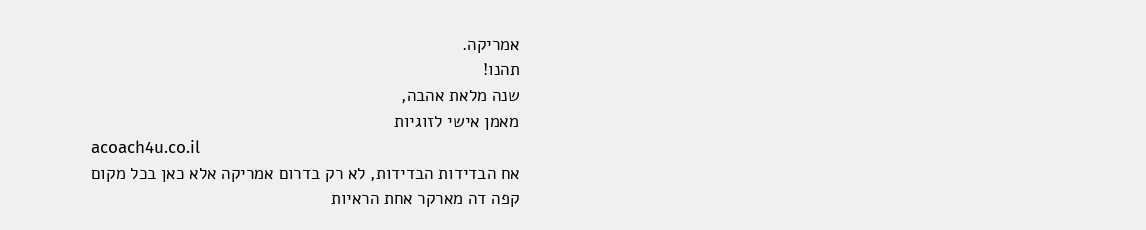אמריקה.
תהנו!
שנה מלאת אהבה,
מאמן אישי לזוגיות
acoach4u.co.il
אח הבדידות הבדידות, לא רק בדרום אמריקה אלא כאן בכל מקום
קפה דה מארקר אחת הראיות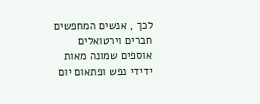לכך , אנשים המחפשים חברים וירטואלים
אוספים שמונה מאות ידידי נפש ופתאום יום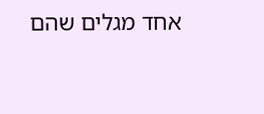אחד מגלים שהם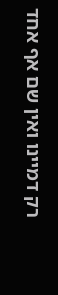רק דמיינו ואין שם אף אחד